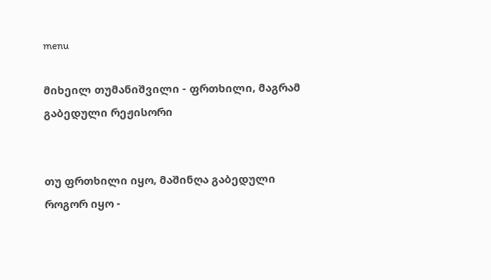menu

მიხეილ თუმანიშვილი - ფრთხილი, მაგრამ გაბედული რეჟისორი


თუ ფრთხილი იყო, მაშინღა გაბედული როგორ იყო -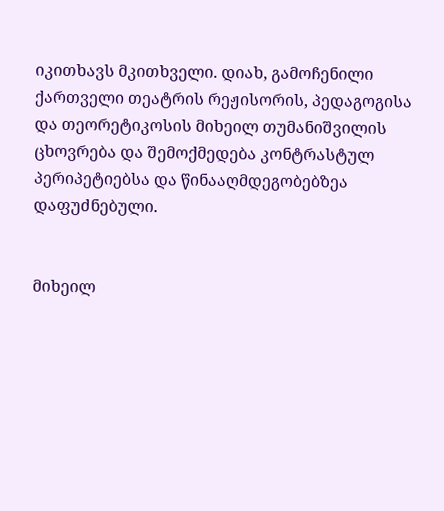იკითხავს მკითხველი. დიახ, გამოჩენილი ქართველი თეატრის რეჟისორის, პედაგოგისა და თეორეტიკოსის მიხეილ თუმანიშვილის ცხოვრება და შემოქმედება კონტრასტულ პერიპეტიებსა და წინააღმდეგობებზეა დაფუძნებული.


მიხეილ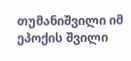თუმანიშვილი იმ ეპოქის შვილი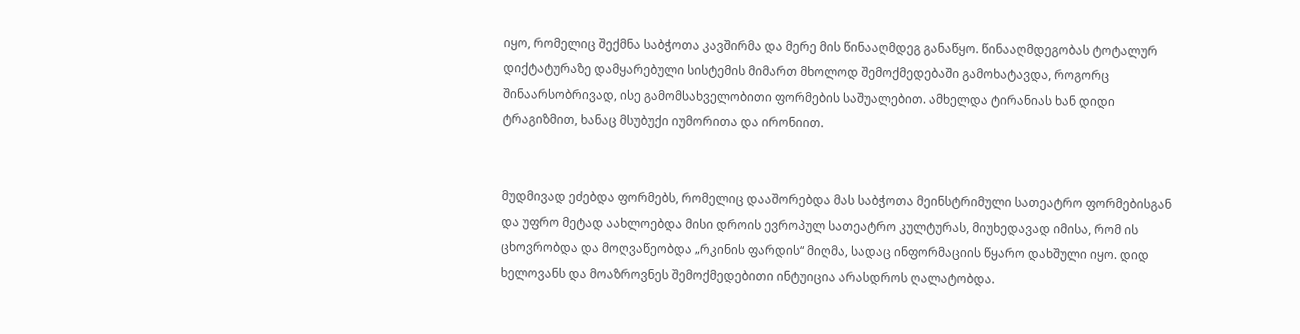იყო, რომელიც შექმნა საბჭოთა კავშირმა და მერე მის წინააღმდეგ განაწყო. წინააღმდეგობას ტოტალურ დიქტატურაზე დამყარებული სისტემის მიმართ მხოლოდ შემოქმედებაში გამოხატავდა, როგორც შინაარსობრივად, ისე გამომსახველობითი ფორმების საშუალებით. ამხელდა ტირანიას ხან დიდი ტრაგიზმით, ხანაც მსუბუქი იუმორითა და ირონიით.


მუდმივად ეძებდა ფორმებს, რომელიც დააშორებდა მას საბჭოთა მეინსტრიმული სათეატრო ფორმებისგან და უფრო მეტად აახლოებდა მისი დროის ევროპულ სათეატრო კულტურას, მიუხედავად იმისა, რომ ის ცხოვრობდა და მოღვაწეობდა „რკინის ფარდის“ მიღმა, სადაც ინფორმაციის წყარო დახშული იყო. დიდ ხელოვანს და მოაზროვნეს შემოქმედებითი ინტუიცია არასდროს ღალატობდა.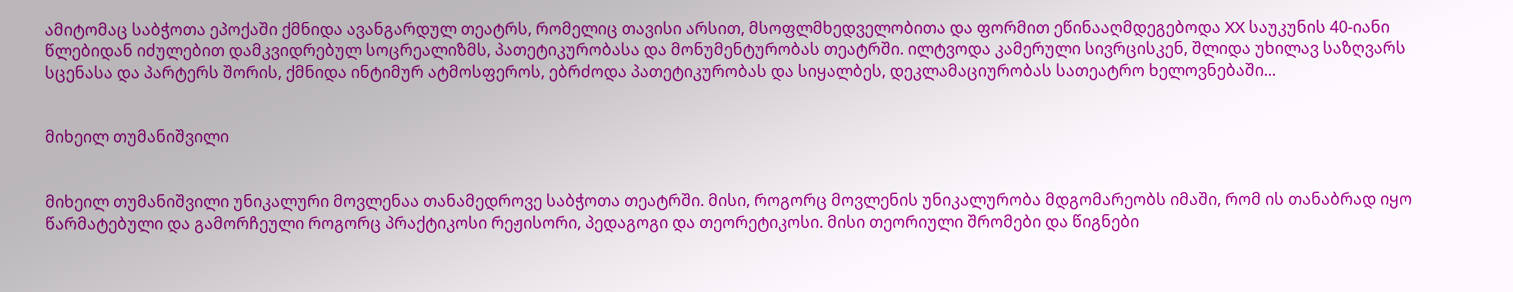ამიტომაც საბჭოთა ეპოქაში ქმნიდა ავანგარდულ თეატრს, რომელიც თავისი არსით, მსოფლმხედველობითა და ფორმით ეწინააღმდეგებოდა XX საუკუნის 40-იანი წლებიდან იძულებით დამკვიდრებულ სოცრეალიზმს, პათეტიკურობასა და მონუმენტურობას თეატრში. ილტვოდა კამერული სივრცისკენ, შლიდა უხილავ საზღვარს სცენასა და პარტერს შორის, ქმნიდა ინტიმურ ატმოსფეროს, ებრძოდა პათეტიკურობას და სიყალბეს, დეკლამაციურობას სათეატრო ხელოვნებაში...


მიხეილ თუმანიშვილი


მიხეილ თუმანიშვილი უნიკალური მოვლენაა თანამედროვე საბჭოთა თეატრში. მისი, როგორც მოვლენის უნიკალურობა მდგომარეობს იმაში, რომ ის თანაბრად იყო წარმატებული და გამორჩეული როგორც პრაქტიკოსი რეჟისორი, პედაგოგი და თეორეტიკოსი. მისი თეორიული შრომები და წიგნები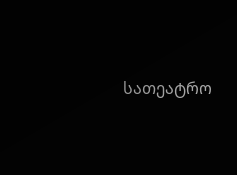სათეატრო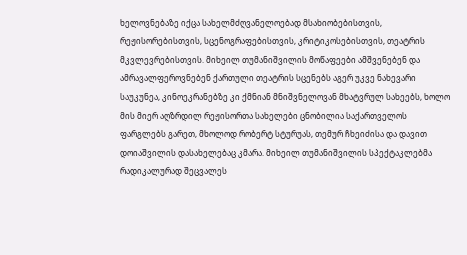ხელოვნებაზე იქცა სახელმძღვანელოებად მსახიობებისთვის, რეჟისორებისთვის, სცენოგრაფებისთვის, კრიტიკოსებისთვის, თეატრის მკვლევრებისთვის. მიხეილ თუმანიშვილის მოწაფეები ამშვენებენ და ამრავალფეროვნებენ ქართული თეატრის სცენებს აგერ უკვე ნახევარი საუკუნეა, კინოეკრანებზე კი ქმნიან მნიშვნელოვან მხატვრულ სახეებს, ხოლო მის მიერ აღზრდილ რეჟისორთა სახელები ცნობილია საქართველოს ფარგლებს გარეთ, მხოლოდ რობერტ სტურუას, თემურ ჩხეიძისა და დავით დოიაშვილის დასახელებაც კმარა. მიხეილ თუმანიშვილის სპექტაკლებმა რადიკალურად შეცვალეს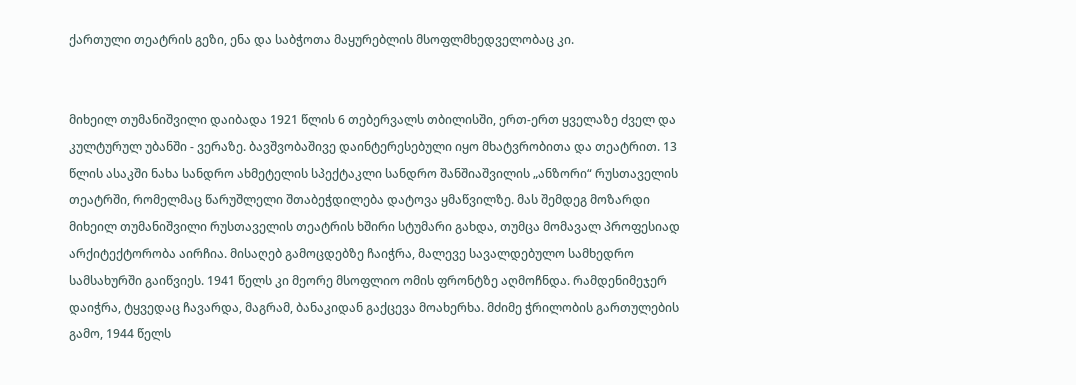ქართული თეატრის გეზი, ენა და საბჭოთა მაყურებლის მსოფლმხედველობაც კი.


მიხეილ თუმანიშვილი დაიბადა 1921 წლის 6 თებერვალს თბილისში, ერთ-ერთ ყველაზე ძველ და კულტურულ უბანში - ვერაზე. ბავშვობაშივე დაინტერესებული იყო მხატვრობითა და თეატრით. 13 წლის ასაკში ნახა სანდრო ახმეტელის სპექტაკლი სანდრო შანშიაშვილის „ანზორი“ რუსთაველის თეატრში, რომელმაც წარუშლელი შთაბეჭდილება დატოვა ყმაწვილზე. მას შემდეგ მოზარდი მიხეილ თუმანიშვილი რუსთაველის თეატრის ხშირი სტუმარი გახდა, თუმცა მომავალ პროფესიად არქიტექტორობა აირჩია. მისაღებ გამოცდებზე ჩაიჭრა, მალევე სავალდებულო სამხედრო სამსახურში გაიწვიეს. 1941 წელს კი მეორე მსოფლიო ომის ფრონტზე აღმოჩნდა. რამდენიმეჯერ დაიჭრა, ტყვედაც ჩავარდა, მაგრამ, ბანაკიდან გაქცევა მოახერხა. მძიმე ჭრილობის გართულების გამო, 1944 წელს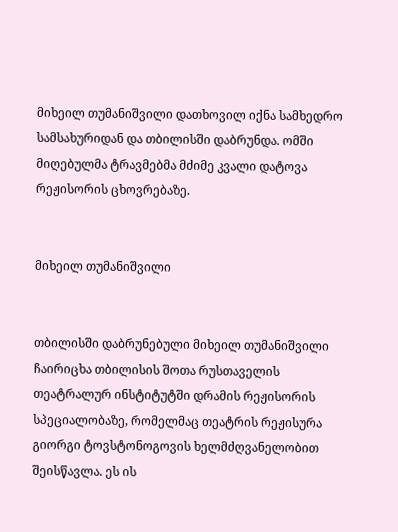მიხეილ თუმანიშვილი დათხოვილ იქნა სამხედრო სამსახურიდან და თბილისში დაბრუნდა. ომში მიღებულმა ტრავმებმა მძიმე კვალი დატოვა რეჟისორის ცხოვრებაზე.


მიხეილ თუმანიშვილი


თბილისში დაბრუნებული მიხეილ თუმანიშვილი ჩაირიცხა თბილისის შოთა რუსთაველის თეატრალურ ინსტიტუტში დრამის რეჟისორის სპეციალობაზე, რომელმაც თეატრის რეჟისურა გიორგი ტოვსტონოგოვის ხელმძღვანელობით შეისწავლა. ეს ის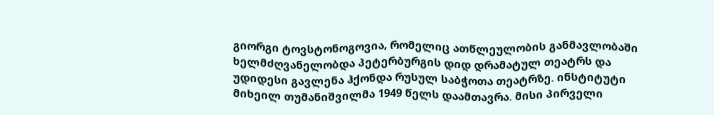გიორგი ტოვსტონოგოვია, რომელიც ათწლეულობის განმავლობაში ხელმძღვანელობდა პეტერბურგის დიდ დრამატულ თეატრს და უდიდესი გავლენა ჰქონდა რუსულ საბჭოთა თეატრზე. ინსტიტუტი მიხეილ თუმანიშვილმა 1949 წელს დაამთავრა. მისი პირველი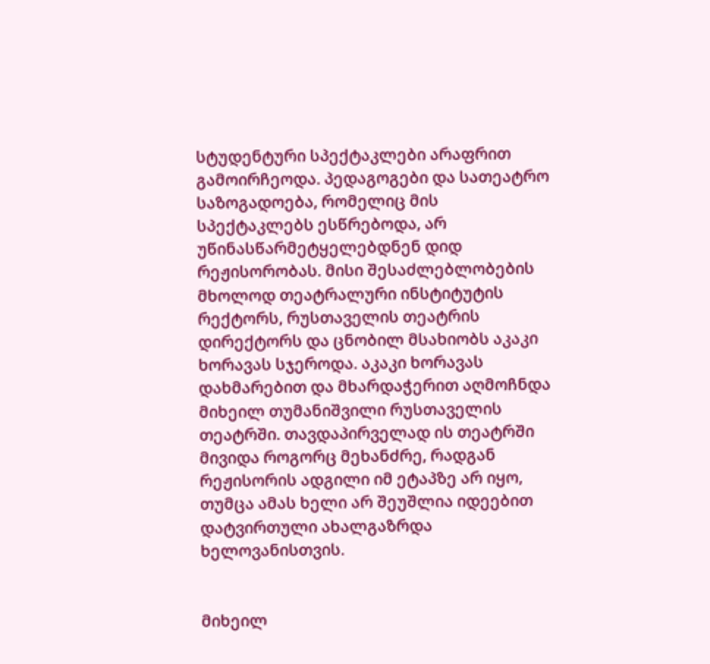სტუდენტური სპექტაკლები არაფრით გამოირჩეოდა. პედაგოგები და სათეატრო საზოგადოება, რომელიც მის სპექტაკლებს ესწრებოდა, არ უწინასწარმეტყელებდნენ დიდ რეჟისორობას. მისი შესაძლებლობების მხოლოდ თეატრალური ინსტიტუტის რექტორს, რუსთაველის თეატრის დირექტორს და ცნობილ მსახიობს აკაკი ხორავას სჯეროდა. აკაკი ხორავას დახმარებით და მხარდაჭერით აღმოჩნდა მიხეილ თუმანიშვილი რუსთაველის თეატრში. თავდაპირველად ის თეატრში მივიდა როგორც მეხანძრე, რადგან რეჟისორის ადგილი იმ ეტაპზე არ იყო, თუმცა ამას ხელი არ შეუშლია იდეებით დატვირთული ახალგაზრდა ხელოვანისთვის.


მიხეილ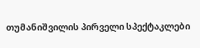თუმანიშვილის პირველი სპექტაკლები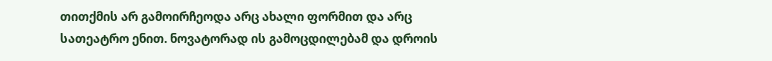თითქმის არ გამოირჩეოდა არც ახალი ფორმით და არც სათეატრო ენით. ნოვატორად ის გამოცდილებამ და დროის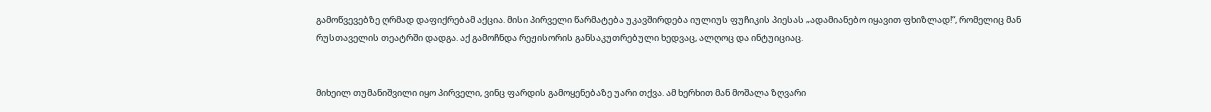გამოწვევებზე ღრმად დაფიქრებამ აქცია. მისი პირველი წარმატება უკავშირდება იულიუს ფუჩიკის პიესას „ადამიანებო იყავით ფხიზლად!“, რომელიც მან რუსთაველის თეატრში დადგა. აქ გამოჩნდა რეჟისორის განსაკუთრებული ხედვაც, ალღოც და ინტუიციაც.


მიხეილ თუმანიშვილი იყო პირველი, ვინც ფარდის გამოყენებაზე უარი თქვა. ამ ხერხით მან მოშალა ზღვარი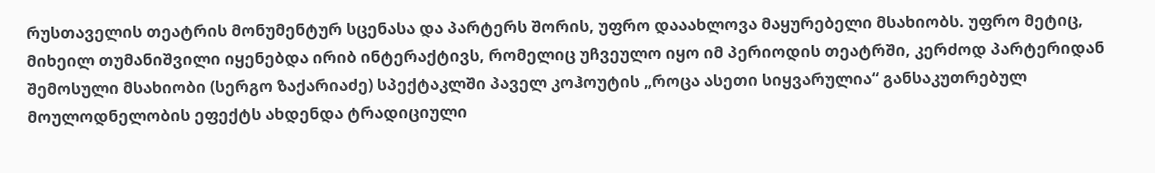რუსთაველის თეატრის მონუმენტურ სცენასა და პარტერს შორის, უფრო დააახლოვა მაყურებელი მსახიობს. უფრო მეტიც, მიხეილ თუმანიშვილი იყენებდა ირიბ ინტერაქტივს, რომელიც უჩვეულო იყო იმ პერიოდის თეატრში, კერძოდ პარტერიდან შემოსული მსახიობი (სერგო ზაქარიაძე) სპექტაკლში პაველ კოჰოუტის „როცა ასეთი სიყვარულია“ განსაკუთრებულ მოულოდნელობის ეფექტს ახდენდა ტრადიციული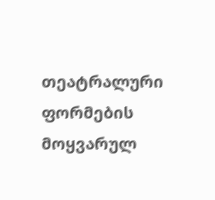თეატრალური ფორმების მოყვარულ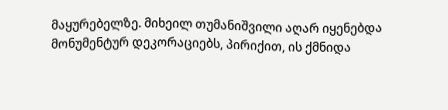მაყურებელზე. მიხეილ თუმანიშვილი აღარ იყენებდა მონუმენტურ დეკორაციებს, პირიქით, ის ქმნიდა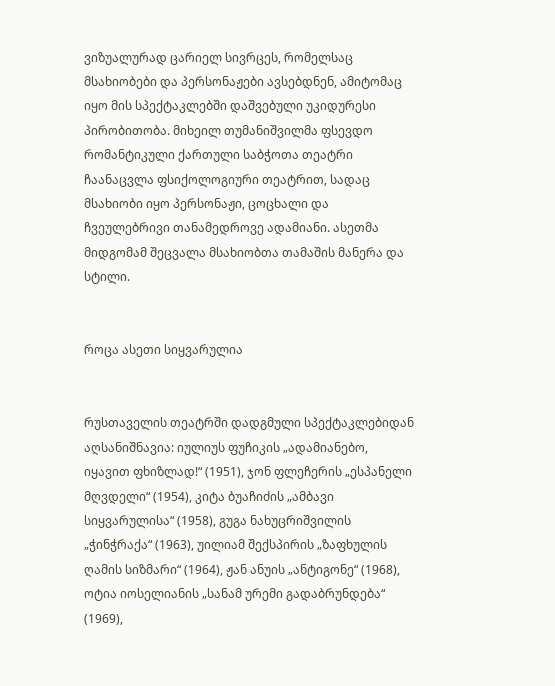ვიზუალურად ცარიელ სივრცეს, რომელსაც მსახიობები და პერსონაჟები ავსებდნენ, ამიტომაც იყო მის სპექტაკლებში დაშვებული უკიდურესი პირობითობა. მიხეილ თუმანიშვილმა ფსევდო რომანტიკული ქართული საბჭოთა თეატრი ჩაანაცვლა ფსიქოლოგიური თეატრით, სადაც მსახიობი იყო პერსონაჟი, ცოცხალი და ჩვეულებრივი თანამედროვე ადამიანი. ასეთმა მიდგომამ შეცვალა მსახიობთა თამაშის მანერა და სტილი.


როცა ასეთი სიყვარულია


რუსთაველის თეატრში დადგმული სპექტაკლებიდან აღსანიშნავია: იულიუს ფუჩიკის „ადამიანებო, იყავით ფხიზლად!“ (1951), ჯონ ფლეჩერის „ესპანელი მღვდელი“ (1954), კიტა ბუაჩიძის „ამბავი სიყვარულისა“ (1958), გუგა ნახუცრიშვილის „ჭინჭრაქა“ (1963), უილიამ შექსპირის „ზაფხულის ღამის სიზმარი“ (1964), ჟან ანუის „ანტიგონე“ (1968), ოტია იოსელიანის „სანამ ურემი გადაბრუნდება“ (1969),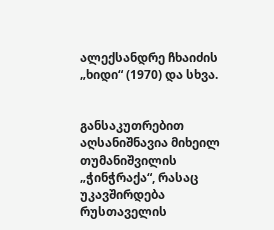ალექსანდრე ჩხაიძის „ხიდი“ (1970) და სხვა.


განსაკუთრებით აღსანიშნავია მიხეილ თუმანიშვილის „ჭინჭრაქა“, რასაც უკავშირდება რუსთაველის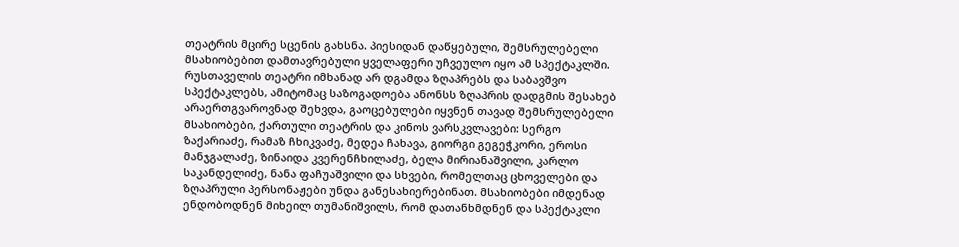თეატრის მცირე სცენის გახსნა. პიესიდან დაწყებული, შემსრულებელი მსახიობებით დამთავრებული ყველაფერი უჩვეულო იყო ამ სპექტაკლში. რუსთაველის თეატრი იმხანად არ დგამდა ზღაპრებს და საბავშვო სპექტაკლებს, ამიტომაც საზოგადოება ანონსს ზღაპრის დადგმის შესახებ არაერთგვაროვნად შეხვდა, გაოცებულები იყვნენ თავად შემსრულებელი მსახიობები, ქართული თეატრის და კინოს ვარსკვლავები: სერგო ზაქარიაძე, რამაზ ჩხიკვაძე, მედეა ჩახავა, გიორგი გეგეჭკორი, ეროსი მანჯგალაძე, ზინაიდა კვერენჩხილაძე, ბელა მირიანაშვილი, კარლო საკანდელიძე, ნანა ფაჩუაშვილი და სხვები, რომელთაც ცხოველები და ზღაპრული პერსონაჟები უნდა განესახიერებინათ. მსახიობები იმდენად ენდობოდნენ მიხეილ თუმანიშვილს, რომ დათანხმდნენ და სპექტაკლი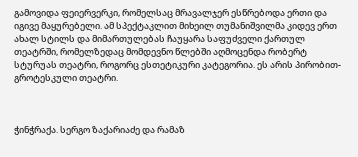გამოვიდა ფეიერვერკი, რომელსაც მრავალჯერ ესწრებოდა ერთი და იგივე მაყურებელი. ამ სპექტაკლით მიხეილ თუმანიშვილმა კიდევ ერთ ახალ სტილს და მიმართულებას ჩაუყარა საფუძველი ქართულ თეატრში, რომელზედაც მომდევნო წლებში აღმოცენდა რობერტ სტურუას თეატრი, როგორც ესთეტიკური კატეგორია. ეს არის პირობით-გროტესკული თეატრი.



ჭინჭრაქა. სერგო ზაქარიაძე და რამაზ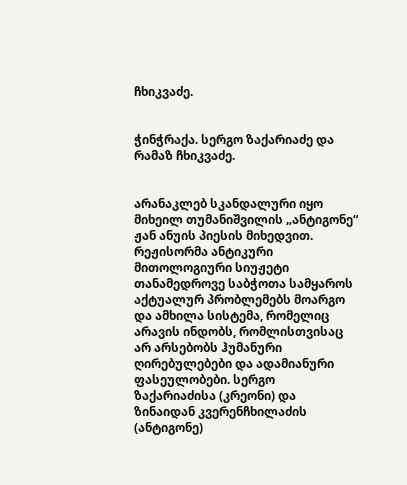ჩხიკვაძე.


ჭინჭრაქა. სერგო ზაქარიაძე და რამაზ ჩხიკვაძე.


არანაკლებ სკანდალური იყო მიხეილ თუმანიშვილის „ანტიგონე“ ჟან ანუის პიესის მიხედვით. რეჟისორმა ანტიკური მითოლოგიური სიუჟეტი თანამედროვე საბჭოთა სამყაროს აქტუალურ პრობლემებს მოარგო და ამხილა სისტემა, რომელიც არავის ინდობს, რომლისთვისაც არ არსებობს ჰუმანური ღირებულებები და ადამიანური ფასეულობები. სერგო ზაქარიაძისა (კრეონი) და ზინაიდან კვერენჩხილაძის (ანტიგონე)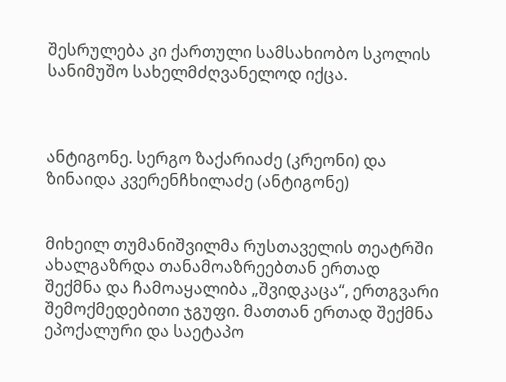შესრულება კი ქართული სამსახიობო სკოლის სანიმუშო სახელმძღვანელოდ იქცა.



ანტიგონე. სერგო ზაქარიაძე (კრეონი) და ზინაიდა კვერენჩხილაძე (ანტიგონე)


მიხეილ თუმანიშვილმა რუსთაველის თეატრში ახალგაზრდა თანამოაზრეებთან ერთად შექმნა და ჩამოაყალიბა „შვიდკაცა“, ერთგვარი შემოქმედებითი ჯგუფი. მათთან ერთად შექმნა ეპოქალური და საეტაპო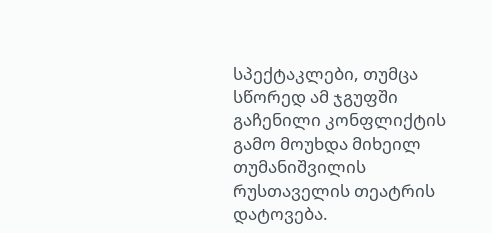სპექტაკლები, თუმცა სწორედ ამ ჯგუფში გაჩენილი კონფლიქტის გამო მოუხდა მიხეილ თუმანიშვილის რუსთაველის თეატრის დატოვება.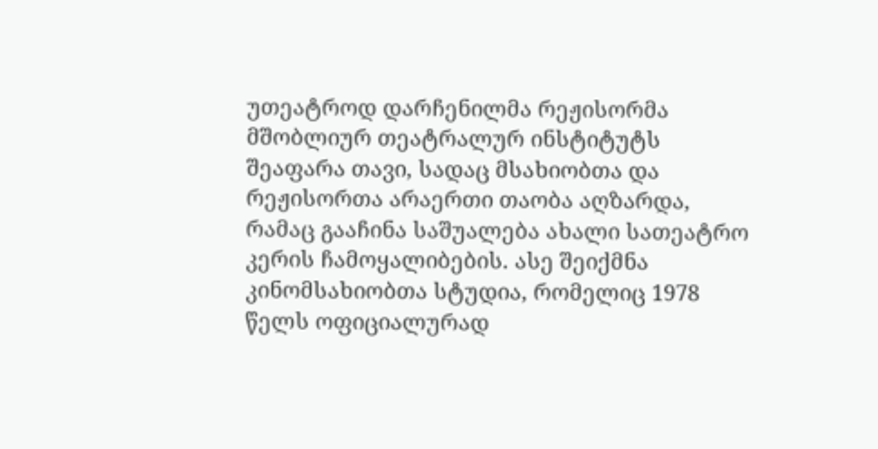უთეატროდ დარჩენილმა რეჟისორმა მშობლიურ თეატრალურ ინსტიტუტს შეაფარა თავი, სადაც მსახიობთა და რეჟისორთა არაერთი თაობა აღზარდა, რამაც გააჩინა საშუალება ახალი სათეატრო კერის ჩამოყალიბების. ასე შეიქმნა კინომსახიობთა სტუდია, რომელიც 1978 წელს ოფიციალურად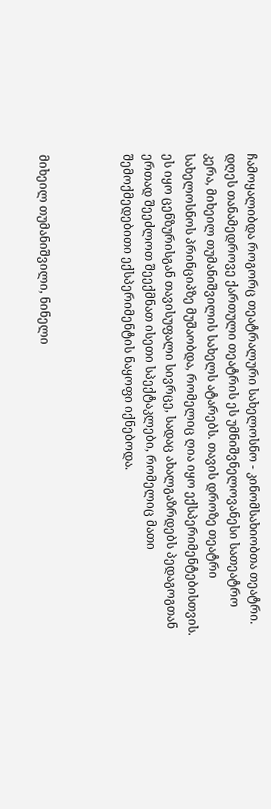ჩამოყალიბდა როგორც თეატრალური სახელოსნო - კინომსახიობთა თეატრი. დღეს თანამედროვე ქართული თეატრის ეს უმნიშვნელოვანესი სათეატრო კერა, მიხეილ თუმანიშვილის სახელს ატარებს. თავის დროზე თეატრი სახელოსნოს პრინციპზე მუშაობდა, რომელიც ღია იყო ექსპერიმენტებისთვის. ეს იყო ცენზურისგან თავისუფალი სივრცე, სადაც ახალგაზრდებს პედაგოგთან ერთად შეეძლოთ შეექმნათ ისეთი სპექტაკლები, რომელიც მათი შემოქმედებითი ექსპერიმენტის ნაყოფი იქნებოდა.



მიხეილ თუმანიშვილი, ნინელი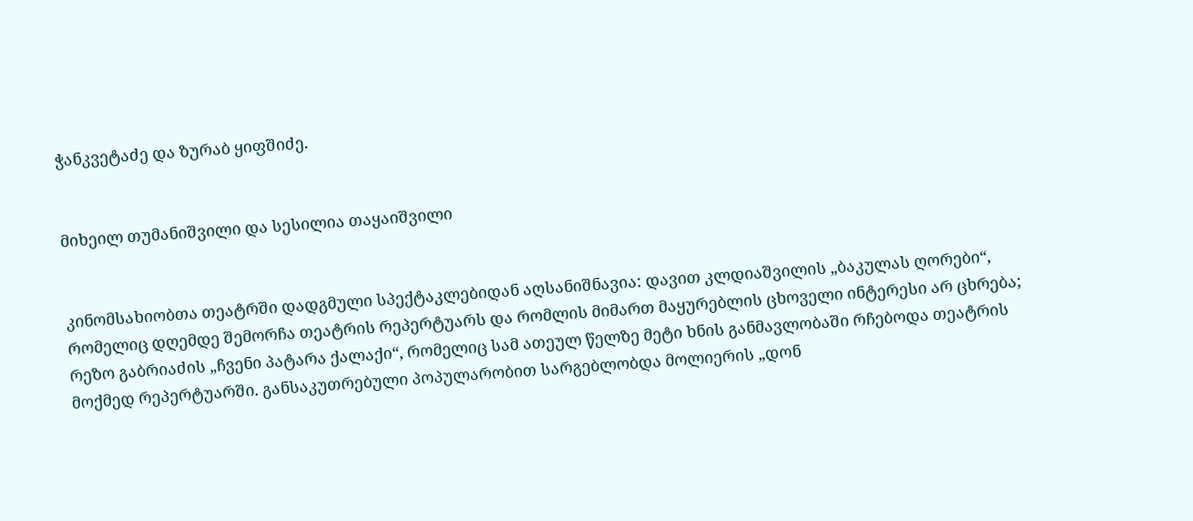ჭანკვეტაძე და ზურაბ ყიფშიძე.


მიხეილ თუმანიშვილი და სესილია თაყაიშვილი


კინომსახიობთა თეატრში დადგმული სპექტაკლებიდან აღსანიშნავია: დავით კლდიაშვილის „ბაკულას ღორები“, რომელიც დღემდე შემორჩა თეატრის რეპერტუარს და რომლის მიმართ მაყურებლის ცხოველი ინტერესი არ ცხრება; რეზო გაბრიაძის „ჩვენი პატარა ქალაქი“, რომელიც სამ ათეულ წელზე მეტი ხნის განმავლობაში რჩებოდა თეატრის მოქმედ რეპერტუარში. განსაკუთრებული პოპულარობით სარგებლობდა მოლიერის „დონ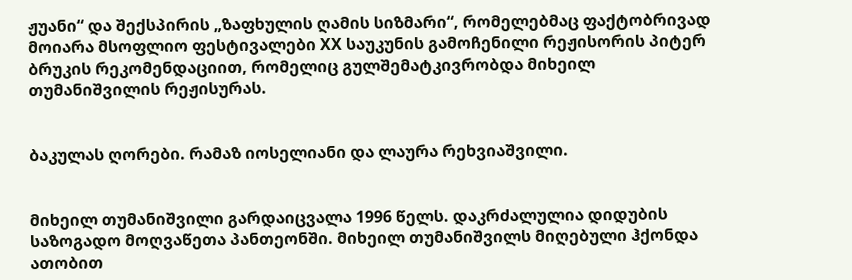ჟუანი“ და შექსპირის „ზაფხულის ღამის სიზმარი“, რომელებმაც ფაქტობრივად მოიარა მსოფლიო ფესტივალები XX საუკუნის გამოჩენილი რეჟისორის პიტერ ბრუკის რეკომენდაციით, რომელიც გულშემატკივრობდა მიხეილ თუმანიშვილის რეჟისურას.


ბაკულას ღორები. რამაზ იოსელიანი და ლაურა რეხვიაშვილი.


მიხეილ თუმანიშვილი გარდაიცვალა 1996 წელს. დაკრძალულია დიდუბის საზოგადო მოღვაწეთა პანთეონში. მიხეილ თუმანიშვილს მიღებული ჰქონდა ათობით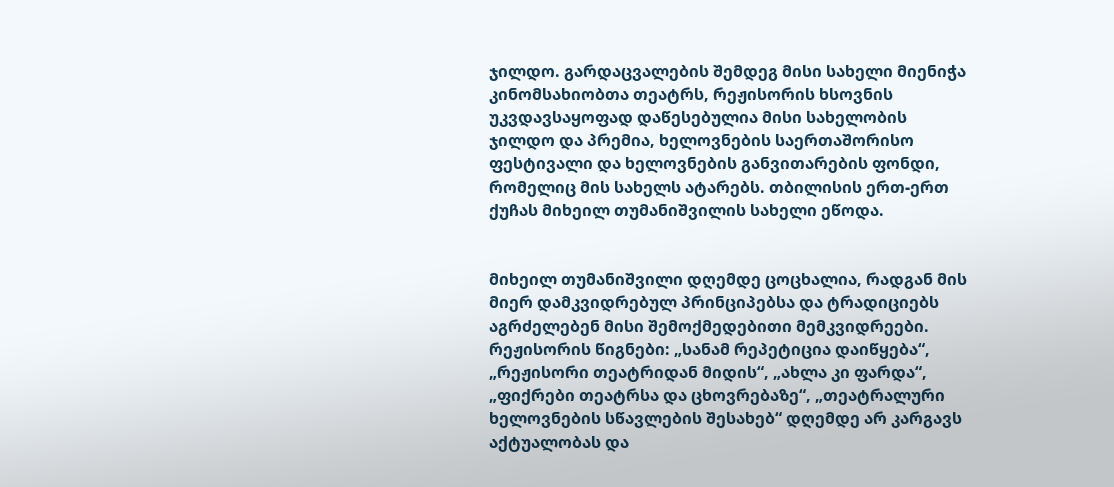ჯილდო. გარდაცვალების შემდეგ მისი სახელი მიენიჭა კინომსახიობთა თეატრს, რეჟისორის ხსოვნის უკვდავსაყოფად დაწესებულია მისი სახელობის ჯილდო და პრემია, ხელოვნების საერთაშორისო ფესტივალი და ხელოვნების განვითარების ფონდი, რომელიც მის სახელს ატარებს. თბილისის ერთ-ერთ ქუჩას მიხეილ თუმანიშვილის სახელი ეწოდა.


მიხეილ თუმანიშვილი დღემდე ცოცხალია, რადგან მის მიერ დამკვიდრებულ პრინციპებსა და ტრადიციებს აგრძელებენ მისი შემოქმედებითი მემკვიდრეები. რეჟისორის წიგნები: „სანამ რეპეტიცია დაიწყება“, „რეჟისორი თეატრიდან მიდის“, „ახლა კი ფარდა“, „ფიქრები თეატრსა და ცხოვრებაზე“, „თეატრალური ხელოვნების სწავლების შესახებ“ დღემდე არ კარგავს აქტუალობას და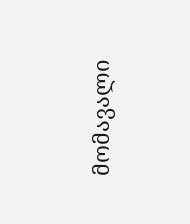მომავალი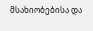მსახიობებისა და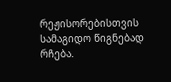რეჟისორებისთვის სამაგიდო წიგნებად რჩება.